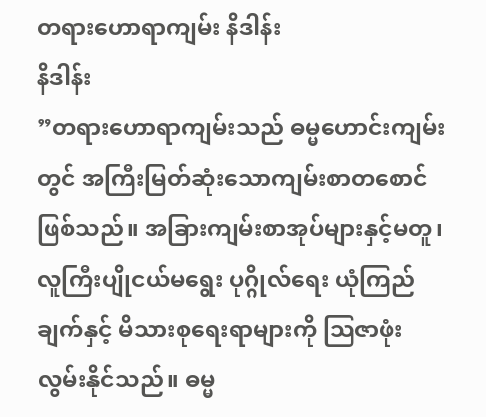တရားဟောရာကျမ်း နိဒါန်း
နိဒါန်း
”တရားဟောရာကျမ်းသည် ဓမ္မဟောင်းကျမ်းတွင် အကြီးမြတ်ဆုံးသောကျမ်းစာတစောင်ဖြစ်သည်။ အခြားကျမ်းစာအုပ်များနှင့်မတူ၊ လူကြီးပျိုငယ်မရွေး ပုဂ္ဂိုလ်ရေး ယုံကြည်ချက်နှင့် မိသားစုရေးရာများကို သြဇာဖုံးလွမ်းနိုင်သည်။ ဓမ္မ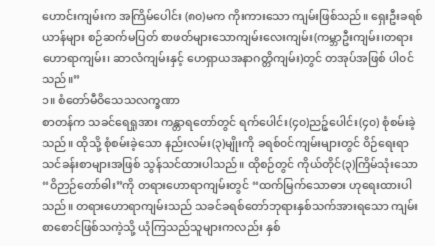ဟောင်းကျမ်းက အကြိမ်ပေါင်း (၈၀)မက ကိုးကားသော ကျမ်းဖြစ်သည်။ ရှေးဦးခရစ်ယာန်များ စဉ်ဆက်မပြတ် စာဖတ်များသောကျမ်းလေးကျမ်း(ကမ္ဘာဦးကျမ်း၊တရားဟောရာကျမ်း၊ ဆာလံကျမ်းနှင့် ဟေရှာယအနာဂတ္တိကျမ်း)တွင် တအုပ်အဖြစ် ပါ၀င်သည်။”
၁။ စံတော်မီဝိသေသလက္ခဏာ
စာတန်က သခင်ရေရှုအား ကန္တာရတော်တွင် ရက်ပေါင်း(၄၀)ညဉ့်ပေါင်း(၄၀) စုံစမ်းခဲ့သည်။ ထိုသို့ စုံစမ်းခဲ့သော နည်းလမ်း(၃)မျိုးကို ခရစ်၀င်ကျမ်းများတွင် ဝိဉ်ရေးရာသင်ခန်းစာများအဖြစ် သွန်သင်ထားပါသည်။ ထိုစဉ်တွင် ကိုယ်တိုင်(၃)ကြိမ်သုံးသော “ဝိဉာဉ်တော်ဓါး”ကို တရားဟောရာကျမ်းတွင် “ထက်မြက်သောဓား ဟုရေးထားပါသည်။ တရားဟောရာကျမ်းသည် သခင်ခရစ်တော်ဘုရားနှစ်သက်အားရသော ကျမ်းစာစောင်ဖြစ်သကဲ့သို့ ယုံကြသည်သူများကလည်း နှစ်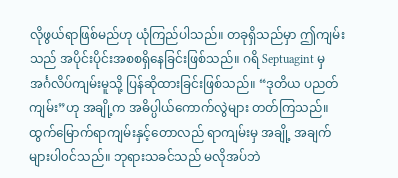လိုဖွယ်ရာဖြစ်မည်ဟု ယုံကြည်ပါသည်။ တခုရှိသည်မှာ ဤကျမ်းသည် အပိုင်းပိုင်းအစစရှိနေခြင်းဖြစ်သည်။ ဂရိ Septuagint မှ အင်္ဂလိပ်ကျမ်းမူသို့ ပြန်ဆိုထားခြင်းဖြစ်သည်။ “ဒုတိယ ပညတ်ကျမ်း”ဟု အချို့က အဓိပ္ပါယ်ကောက်လွဲများ တတ်ကြသည်။ ထွက်မြောက်ရာကျမ်းနှင့်တောလည် ရာကျမ်းမှ အချို့ အချက်များပါ၀င်သည်။ ဘုရားသခင်သည် မလိုအပ်ဘဲ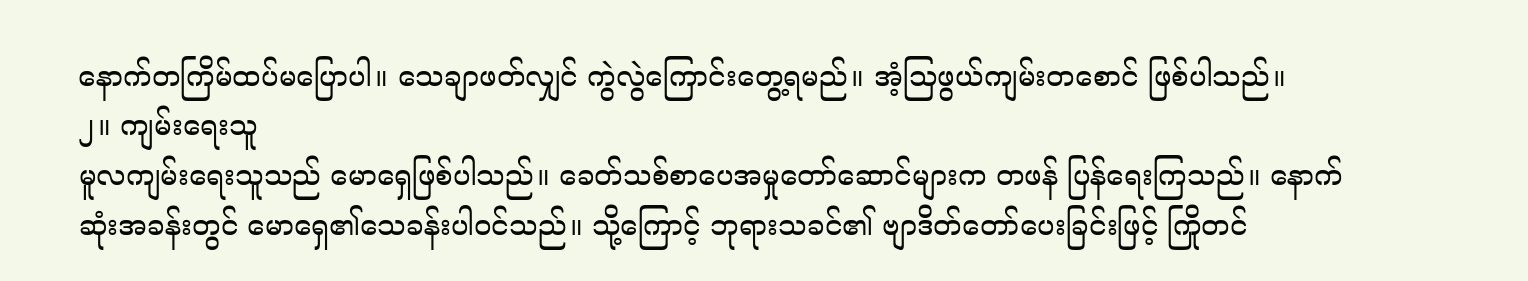နောက်တကြိမ်ထပ်မပြောပါ။ သေချာဖတ်လျှင် ကွဲလွဲကြောင်းတွေ့ရမည်။ အံ့သြဖွယ်ကျမ်းတစောင် ဖြစ်ပါသည်။
၂။ ကျမ်းရေးသူ
မူလကျမ်းရေးသူသည် မောရှေဖြစ်ပါသည်။ ခေတ်သစ်စာပေအမှုတော်ဆောင်များက တဖန် ပြန်ရေးကြသည်။ နောက်ဆုံးအခန်းတွင် မောရှေ၏သေခန်းပါ၀င်သည်။ သို့ကြောင့် ဘုရားသခင်၏ ဗျာဒိတ်တော်ပေးခြင်းဖြင့် ကြိုတင်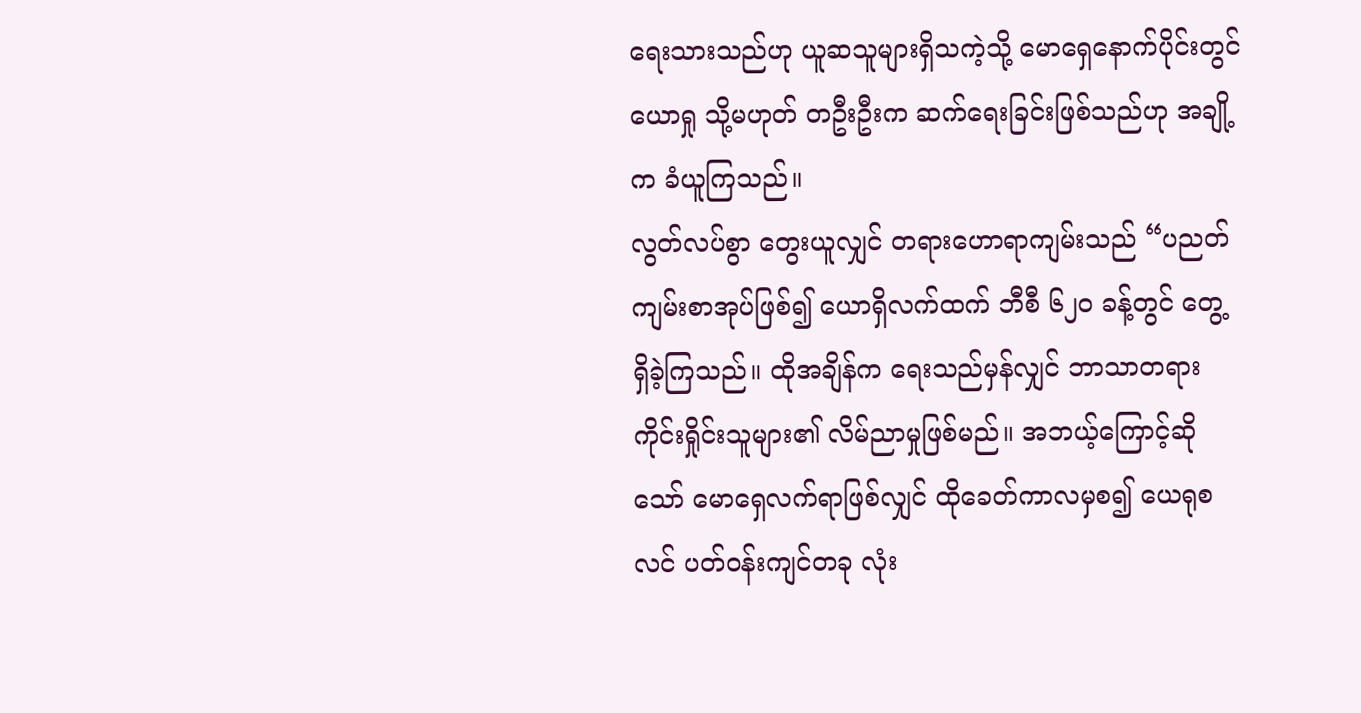ရေးသားသည်ဟု ယူဆသူများရှိသကဲ့သို့ မောရှေနောက်ပိုင်းတွင် ယောရှု သို့မဟုတ် တဦးဦးက ဆက်ရေးခြင်းဖြစ်သည်ဟု အချို့က ခံယူကြသည်။
လွတ်လပ်စွာ တွေးယူလျှင် တရားဟောရာကျမ်းသည် “ပညတ်ကျမ်းစာအုပ်ဖြစ်၍ ယောရှိလက်ထက် ဘီစီ ၆၂၀ ခန့်တွင် တွေ့ရှိခဲ့ကြသည်။ ထိုအချိန်က ရေးသည်မှန်လျှင် ဘာသာတရားကိုင်းရှိုင်းသူများ၏ လိမ်ညာမှုဖြစ်မည်။ အဘယ့်ကြောင့်ဆိုသော် မောရှေလက်ရာဖြစ်လျှင် ထိုခေတ်ကာလမှစ၍ ယေရုစလင် ပတ်၀န်းကျင်တခု လုံး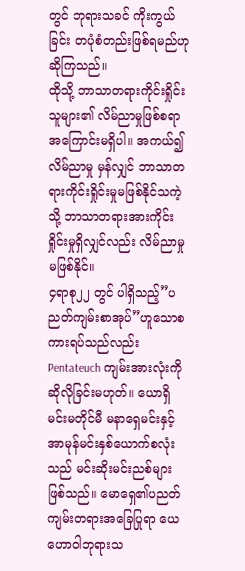တွင် ဘုရားသခင် ကိုးကွယ်ခြင်း တပုံစံတည်းဖြစ်ရမည်ဟု ဆိုကြသည်။
ထိုသို့ ဘာသာတရားကိုင်းရှိုင်းသူများ၏ လိမ်ညာမှုဖြစ်စရာအကြောင်းမရှိပါ။ အကယ်၍လိမ်ညာမှု မှန်လျှင် ဘာသာတရားကိုင်းရှိုင်းမှုမဖြစ်နိုင်သကဲ့သို့ ဘာသာတရားအားကိုင်းရှိုင်းမှုရှိလျှင်လည်း လိမ်ညာမှု မဖြစ်နိုင်။
၄ရာစု၂၂ တွင် ပါရှိသည့်”ပညတ်ကျမ်းစာအုပ်”ဟူသောစကားရပ်သည်လည်း Pentateuch ကျမ်းအားလုံးကို ဆိုလိုခြင်းမဟုတ်။ ယောရှိမင်းမတိုင်မီ မနာရှေမင်းနှင့် အာမုန်မင်းနှစ်ယောက်စလုံးသည် မင်းဆိုးမင်းညစ်များဖြစ်သည်။ မောရှေ၏ပညတ်ကျမ်းတရားအခြေပြုရာ ယေဟောဝါဘုရားသ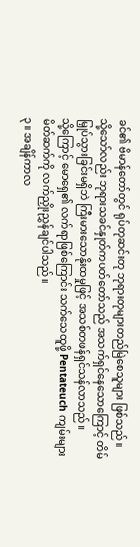ခင်၏ ဗိမာန်တော်တွင် ရုပ်တုဆင်းတု ဘုရားတုများတည်မြဲစေသူများ ဖြစ်သည်။
သို့သော်လည်း ဘုရားသခင်နှုတ်ကပတ်တော်သည် အသက်ရှင်နေသောကြောင့် တိမ်မြှုပ်သွားခြင်းမရှိဘဲ ကြီးမားသောနိုးထမှုဖြင့် အသစ်တဖန်ရှင်သန်လာသည်။
သို့ကြောင့် မောရှေ၏ လက်ရာဖြစ်ကြောင်း သက်သေထူဖို့ Pentateuch ကျမ်းများမိတ်ဆက်ကို လက်ညှိုးညွှန်ချင်ပါသည်။
၃။ အချိန်ကာလ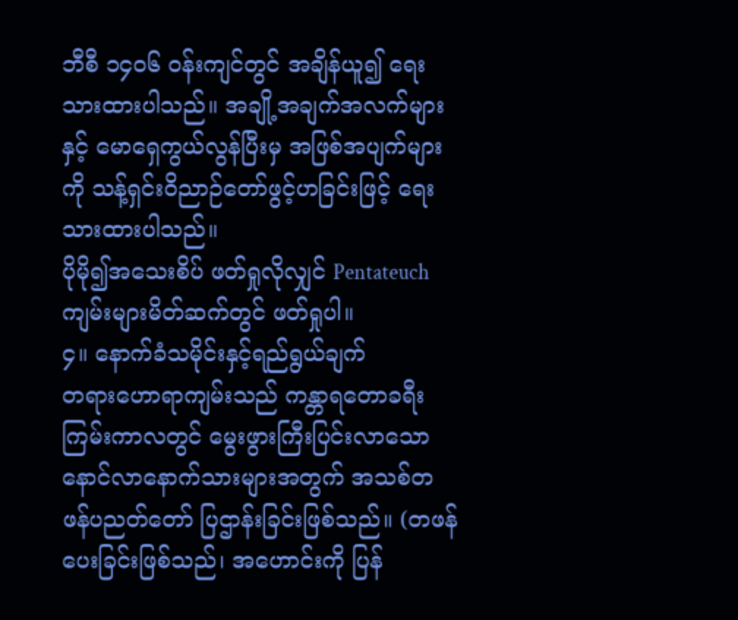ဘီစီ ၁၄၀၆ ၀န်းကျင်တွင် အချိန်ယူ၍ ရေးသားထားပါသည်။ အချို့အချက်အလက်များနှင့် မောရှေကွယ်လွန်ပြီးမှ အဖြစ်အပျက်များကို သန့်ရှင်းဝိညာဉ်တော်ဖွင့်ဟခြင်းဖြင့် ရေးသားထားပါသည်။
ပိုမို၍အသေးစိပ် ဖတ်ရှုလိုလျှင် Pentateuch ကျမ်းများမိတ်ဆက်တွင် ဖတ်ရှုပါ။
၄။ နောက်ခံသမိုင်းနှင့်ရည်ရွယ်ချက်
တရားဟောရာကျမ်းသည် ကန္တာရတောခရီးကြမ်းကာလတွင် မွေးဖွားကြီးပြင်းလာသော နောင်လာနောက်သားများအတွက် အသစ်တဖန်ပညတ်တော် ပြဌာန်းခြင်းဖြစ်သည်။ (တဖန်ပေးခြင်းဖြစ်သည်၊ အဟောင်းကို ပြန်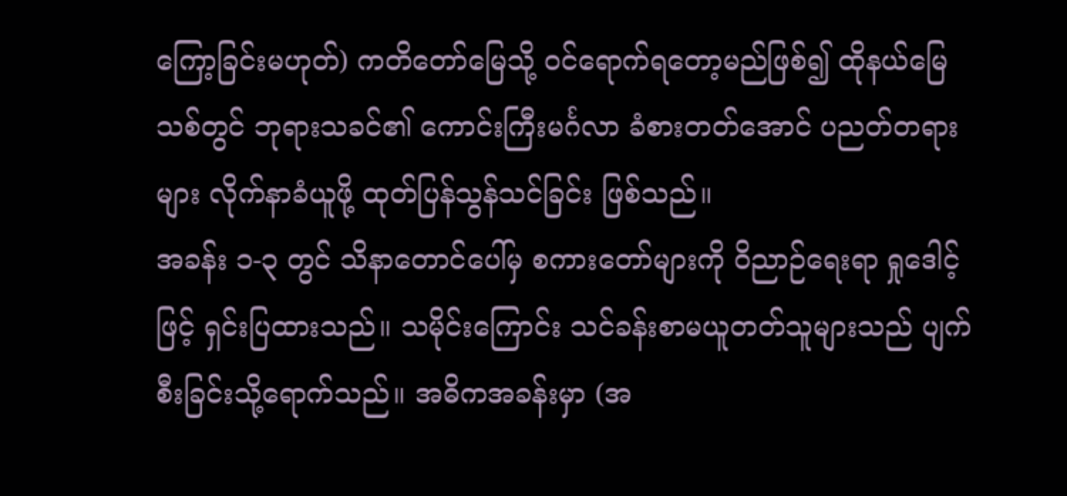ကြော့ခြင်းမဟုတ်) ကတိတော်မြေသို့ ဝင်ရောက်ရတော့မည်ဖြစ်၍ ထိုနယ်မြေသစ်တွင် ဘုရားသခင်၏ ကောင်းကြီးမင်္ဂလာ ခံစားတတ်အောင် ပညတ်တရားများ လိုက်နာခံယူဖို့ ထုတ်ပြန်သွန်သင်ခြင်း ဖြစ်သည်။
အခန်း ၁-၃ တွင် သိနာတောင်ပေါ်မှ စကားတော်များကို ဝိညာဉ်ရေးရာ ရှုဒေါင့်ဖြင့် ရှင်းပြထားသည်။ သမိုင်းကြောင်း သင်ခန်းစာမယူတတ်သူများသည် ပျက်စီးခြင်းသို့ရောက်သည်။ အဓိကအခန်းမှာ (အ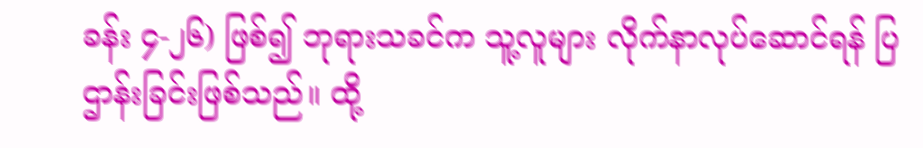ခန်း ၄-၂၆) ဖြစ်၍ ဘုရားသခင်က သူ့လူများ လိုက်နာလုပ်ဆောင်ရန် ပြဌာန်းခြင်းဖြစ်သည်။ ထို့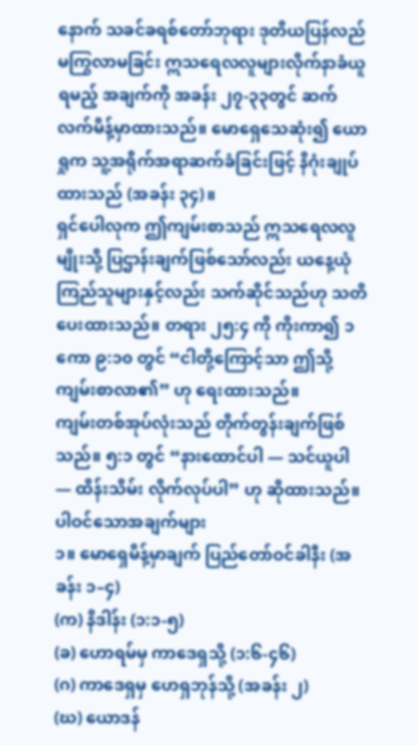နောက် သခင်ခရစ်တော်ဘုရား ဒုတိယပြန်လည်မကြွလာမခြင်း ဣသရေလလူများလိုက်နာခံယူရမည့် အချက်ကို အခန်း ၂၇-၃၃တွင် ဆက်လက်မိန့်မှာထားသည်။ မောရှေသေဆုံး၍ ယောရှုက သူ့အရိုက်အရာဆက်ခံခြင်းဖြင့် နိဂုံးချုပ်ထားသည် (အခန်း ၃၄)။
ရှင်ပေါလုက ဤကျမ်းစာသည် ဣသရေလလူမျိုးသို့ ပြဌာန်းချက်ဖြစ်သော်လည်း ယနေ့ယုံကြည်သူများနှင့်လည်း သက်ဆိုင်သည်ဟု သတိပေးထားသည်။ တရား ၂၅:၄ ကို ကိုးကာ၍ ၁ကော ၉:၁၀ တွင် “ငါတို့ကြောင့်သာ ဤသို့ ကျမ်းစာလာ၏” ဟု ရေးထားသည်။
ကျမ်းတစ်အုပ်လုံးသည် တိုက်တွန်းချက်ဖြစ်သည်။ ၅:၁ တွင် “နားထောင်ပါ — သင်ယူပါ — ထိန်းသိမ်း လိုက်လုပ်ပါ” ဟု ဆိုထားသည်။
ပါဝင်သောအချက်များ
၁။ မောရှေမိန့်မှာချက် ပြည်တော်ဝင်ခါနီး (အခန်း ၁–၄)
(က) နိဒါန်း (၁:၁-၅)
(ခ) ဟောရမ်မှ ကာဒေရှသို့ (၁:၆-၄၆)
(ဂ) ကာဒေရှမှ ဟေရှဘုန်သို့ (အခန်း ၂)
(ဃ) ယောဒန်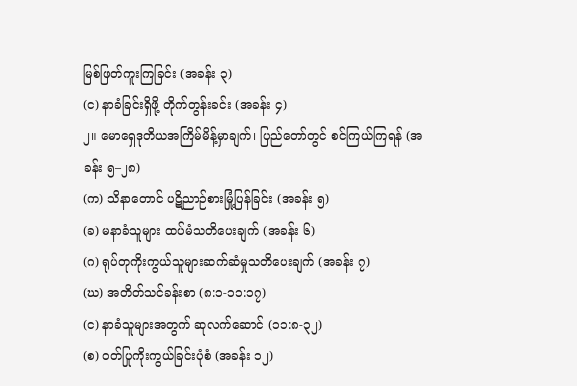မြစ်ဖြတ်ကူးကြခြင်း (အခန်း ၃)
(င) နာခံခြင်းရှိဖို့ တိုက်တွန်းခင်း (အခန်း ၄)
၂။ မောရှေဒုတိယအကြိမ်မိန့်မှာချက်၊ ပြည်တော်တွင် စင်ကြယ်ကြရန် (အခန်း ၅–၂၈)
(က) သိနာတောင် ပဋိညာဉ်စားမြုံ့ပြန်ခြင်း (အခန်း ၅)
(ခ) မနာခံသူများ ထပ်မံသတိပေးချက် (အခန်း ၆)
(ဂ) ရုပ်တုကိုးကွယ်သူများဆက်ဆံမှုသတိပေးချက် (အခန်း ၇)
(ဃ) အတိတ်သင်ခန်းစာ (၈:၁-၁၁:၁၇)
(င) နာခံသူများအတွက် ဆုလက်ဆောင် (၁၁:၈-၃၂)
(စ) ဝတ်ပြုကိုးကွယ်ခြင်းပုံစံ (အခန်း ၁၂)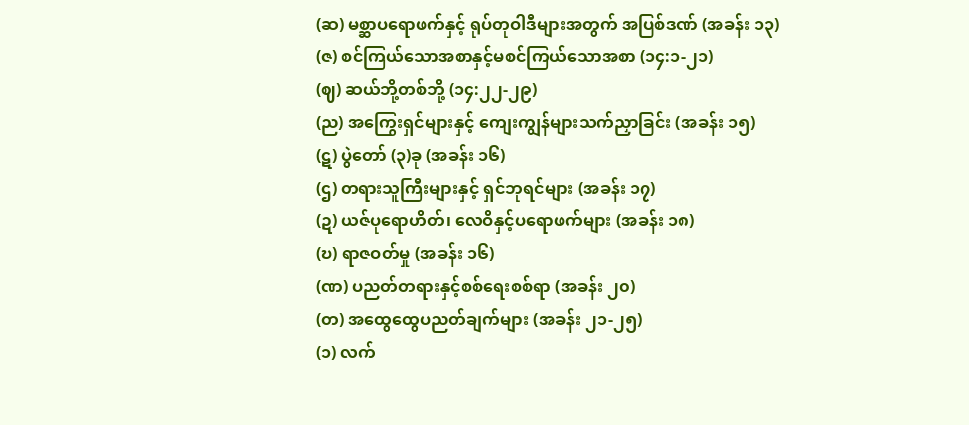(ဆ) မစ္ဆာပရောဖက်နှင့် ရုပ်တုဝါဒီများအတွက် အပြစ်ဒဏ် (အခန်း ၁၃)
(ဇ) စင်ကြယ်သောအစာနှင့်မစင်ကြယ်သောအစာ (၁၄:၁-၂၁)
(ဈ) ဆယ်ဘို့တစ်ဘို့ (၁၄:၂၂-၂၉)
(ည) အကြွေးရှင်များနှင့် ကျေးကျွန်များသက်ညှာခြင်း (အခန်း ၁၅)
(ဋ) ပွဲတော် (၃)ခု (အခန်း ၁၆)
(ဌ) တရားသူကြီးများနှင့် ရှင်ဘုရင်များ (အခန်း ၁၇)
(ဍ) ယဇ်ပုရောဟိတ်၊ လေဝိနှင့်ပရောဖက်များ (အခန်း ၁၈)
(ဎ) ရာဇဝတ်မှု (အခန်း ၁၆)
(ဏ) ပညတ်တရားနှင့်စစ်ရေးစစ်ရာ (အခန်း ၂၀)
(တ) အထွေထွေပညတ်ချက်များ (အခန်း ၂၁-၂၅)
(၁) လက်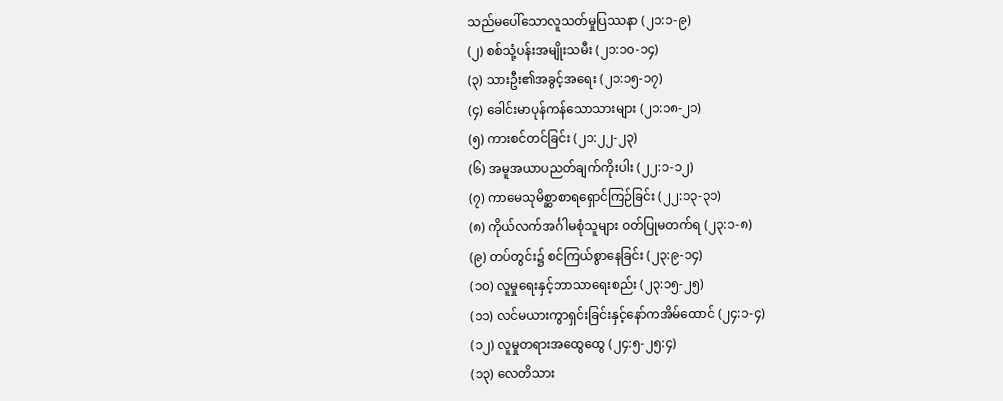သည်မပေါ်သောလူသတ်မှုပြဿနာ (၂၁:၁-၉)
(၂) စစ်သုံ့ပန်းအမျိုးသမီး (၂၁:၁၀-၁၄)
(၃) သားဦး၏အခွင့်အရေး (၂၁:၁၅-၁၇)
(၄) ခေါင်းမာပုန်ကန်သောသားများ (၂၁:၁၈-၂၁)
(၅) ကားစင်တင်ခြင်း (၂၁:၂၂-၂၃)
(၆) အမူအယာပညတ်ချက်ကိုးပါး (၂၂:၁-၁၂)
(၇) ကာမေသုမိစ္ဆာစာရရှောင်ကြဉ်ခြင်း (၂၂:၁၃-၃၁)
(၈) ကိုယ်လက်အင်္ဂါမစုံသူများ ဝတ်ပြုမတက်ရ (၂၃:၁-၈)
(၉) တပ်တွင်း၌ စင်ကြယ်စွာနေခြင်း (၂၃:၉-၁၄)
(၁၀) လူမှုရေးနှင့်ဘာသာရေးစည်း (၂၃:၁၅-၂၅)
(၁၁) လင်မယားကွာရှင်းခြင်းနှင့်နော်ကအိမ်ထောင် (၂၄:၁-၄)
(၁၂) လူမှုတရားအထွေထွေ (၂၄:၅-၂၅:၄)
(၁၃) လေတိသား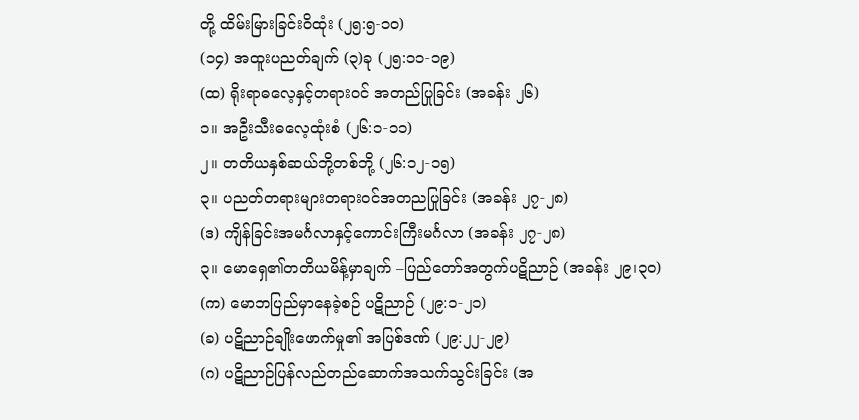တို့ ထိမ်းမြားခြင်းဝိထုံး (၂၅:၅-၁၀)
(၁၄) အထူးပညတ်ချက် (၃)ခု (၂၅:၁၁-၁၉)
(ထ) ရိုးရာဓလေ့နှင့်တရားဝင် အတည်ပြုခြင်း (အခန်း ၂၆)
၁။ အဦးသီးဓလေ့ထုံးစံ (၂၆:၁-၁၁)
၂။ တတိယနှစ်ဆယ်ဘို့တစ်ဘို့ (၂၆:၁၂-၁၅)
၃။ ပညတ်တရားများတရားဝင်အတညပြုခြင်း (အခန်း ၂၇-၂၈)
(ဒ) ကျိန်ခြင်းအမင်္ဂလာနှင့်ကောင်းကြီးမင်္ဂလာ (အခန်း ၂၇-၂၈)
၃။ မောရှေ၏တတိယမိန့်မှာချက် –ပြည်တော်အတွက်ပဋိညာဉ် (အခန်း ၂၉၊၃၀)
(က) မောဘပြည်မှာနေခဲ့စဉ် ပဋိညာဉ် (၂၉:၁-၂၁)
(ခ) ပဋိညာဉ်ချိုးဖောက်မှု၏ အပြစ်ဒဏ် (၂၉:၂၂-၂၉)
(ဂ) ပဋိညာဉ်ပြန်လည်တည်ဆောက်အသက်သွင်းခြင်း (အ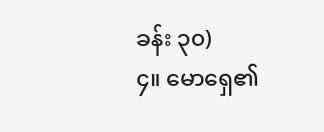ခန်း ၃၀)
၄။ မောရှေ၏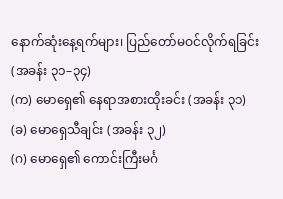နောက်ဆုံးနေ့ရက်များ၊ ပြည်တော်မဝင်လိုက်ရခြင်း (အခန်း ၃၁–၃၄)
(က) မောရှေ၏ နေရာအစားထိုးခင်း (အခန်း ၃၁)
(ခ) မောရှေသီချင်း (အခန်း ၃၂)
(ဂ) မောရှေ၏ ကောင်းကြီးမင်္ဂ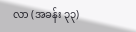လာ (အခန်း ၃၃)